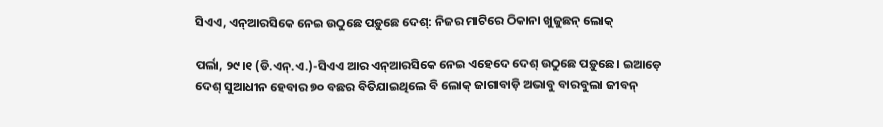ସିଏଏ, ଏନ୍‌ଆରସିକେ ନେଇ ଉଠୁଛେ ପଡ଼ୁଛେ ଦେଶ୍‌: ନିଜର ମାଟିରେ ଠିକାନା ଖୁଜୁଛନ୍‌ ଲୋକ୍‌

ପର୍ଲା, ୨୯।୧ (ଡି.ଏନ୍‌.ଏ.)-ସିଏଏ ଆର ଏନ୍‌ଆରସିକେ ନେଇ ଏହେଦେ ଦେଶ୍‌ ଉଠୁଛେ ପଡ଼ୁଛେ। ଇଆଡ଼େ ଦେଶ୍‌ ସୁଆଧୀନ ହେବାର ୭୦ ବଛର ବିତିଯାଇଥିଲେ ବି ଲୋକ୍‌ ଜାଗାବାଡ଼ି ଅଭାବୁ ବାରବୁଲା ଜୀବନ୍‌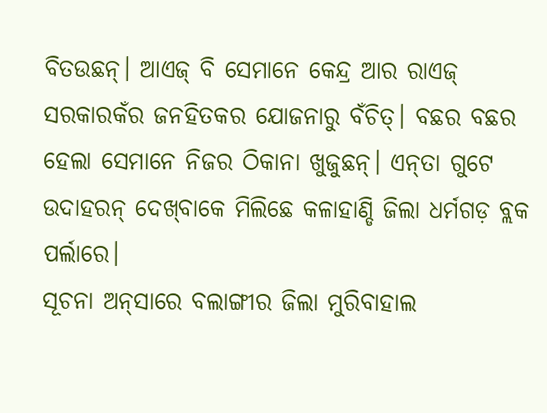ବିତଉଛନ୍‌। ଆଏଜ୍‌ ବି ସେମାନେ କେନ୍ଦ୍ର ଆର ରାଏଜ୍‌ ସରକାରକଁର ଜନହିତକର ଯୋଜନାରୁ ବଁଚିତ୍‌। ବଛର ବଛର ହେଲା ସେମାନେ ନିଜର ଠିକାନା ଖୁଜୁଛନ୍‌। ଏନ୍‌ତା ଗୁଟେ ଉଦାହରନ୍‌ ଦେଖ୍‌ବାକେ ମିଲିଛେ କଳାହାଣ୍ଡି ଜିଲା ଧର୍ମଗଡ଼ ବ୍ଲକ ପର୍ଲାରେ।
ସୂଚନା ଅନ୍‌ସାରେ ବଲାଙ୍ଗୀର ଜିଲା ମୁରିବାହାଲ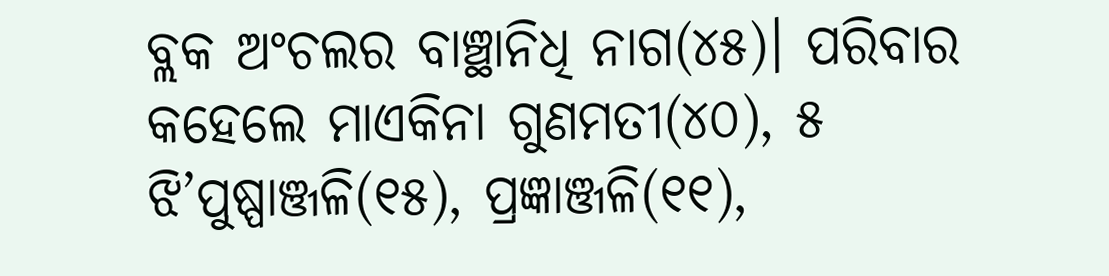ବ୍ଲକ ଅଂଚଲର ବାଞ୍ଛାନିଧି ନାଗ(୪୫)। ପରିବାର କହେଲେ ମାଏକିନା ଗୁଣମତୀ(୪୦), ୫ ଝି’ପୁଷ୍ପାଞ୍ଜଳି(୧୫), ପ୍ରଜ୍ଞାଞ୍ଜଳି(୧୧),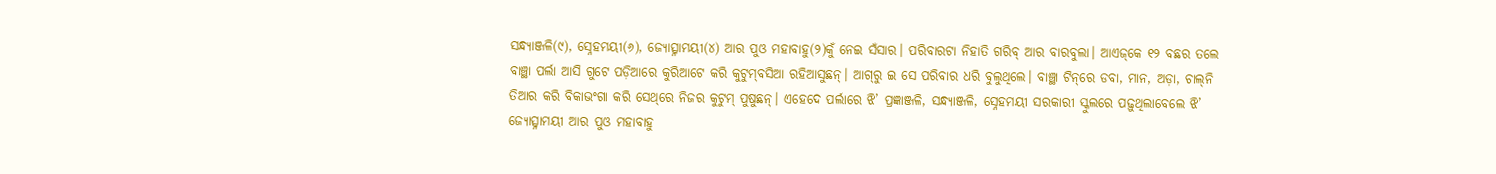ସନ୍ଧ୍ୟାଞ୍ଜଳି(୯), ସ୍ନେହମୟୀ(୬), ଜ୍ୟୋତ୍ସ୍ନାମୟୀ(୪) ଆର ପୁଓ ମହାବାହୁ(୨)କୁଁ ନେଇ ସଁସାର। ପରିବାରଟା ନିହାତି ଗରିବ୍‌ ଆର ବାରବୁଲା। ଆଏଜ୍‌କେ ୧୨ ବଛର ତଲେ ବାଞ୍ଛା ପର୍ଲା ଆସି ଗୁଟେ ପଡ଼ିଆରେ କୁରିଆଟେ କରି କୁଟୁମ୍‌ବସିଆ ରହିଆସୁଛନ୍‌। ଆଗ୍‌ରୁ ଇ ସେ ପରିବାର ଧରି ବୁଲୁଥିଲେ। ବାଞ୍ଛା ଟିନ୍‌ରେ ଡବା, ମାନ, ଅଡ଼ା, ଚାଲ୍‌ନି ତିଆର କରି ବିକାଭଂଗା କରି ସେଥ୍‌ରେ ନିଜର କୁଟୁମ୍‌ ପୁଷୁଛନ୍‌। ଏହେଦେ ପର୍ଲାରେ ଝି’ ପ୍ରଜ୍ଞାଞ୍ଜଳି, ସନ୍ଧ୍ୟାଞ୍ଜଳି, ସ୍ନେହମୟୀ ସରକାରୀ ସ୍କୁଲରେ ପଢ଼ୁଥିଲାବେଲେ ଝି’ ଜ୍ୟୋତ୍ସ୍ନାମୟୀ ଆର ପୁଓ ମହାବାହୁ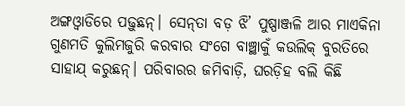ଅଙ୍ଗଓ୍ବାଡିରେ ପଢ଼ୁଛନ୍‌। ସେନ୍‌ତା ବଡ଼ ଝି’ ପୁଷ୍ପାଞ୍ଜଳି ଆର ମାଏକିନା ଗୁଣମତି କୁଲିମଜୁରି କରବାର ସଂଗେ ବାଞ୍ଛାକୁଁ କଉଲିକ୍‌ ବୁରତିରେ ସାହାଯ୍‌ କରୁଛନ୍‌। ପରିବାରର ଜମିବାଡ଼ି, ଘରଡ଼ିହ ବଲି କିଛି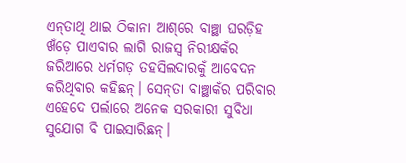ଏନ୍‌ତାଥି ଥାଇ ଠିକାନା ଆଶ୍‌ରେ ବାଞ୍ଛା ଘରଡ଼ିହ ଖଁଡ଼େ ପାଏବାର ଲାଗି ରାଜସ୍ବ ନିରୀକ୍ଷକଁର ଜରିଆରେ ଧର୍ମଗଡ଼ ତହସିଲଦାରକୁଁ ଆବେଦନ କରିଥିବାର କହିଛନ୍‌। ସେନ୍‌ତା ବାଞ୍ଛାକଁର ପରିବାର ଏହେଦେ ପର୍ଲାରେ ଅନେକ ସରକାରୀ ସୁବିଧା ସୁଯୋଗ ବି ପାଇସାରିଛନ୍‌।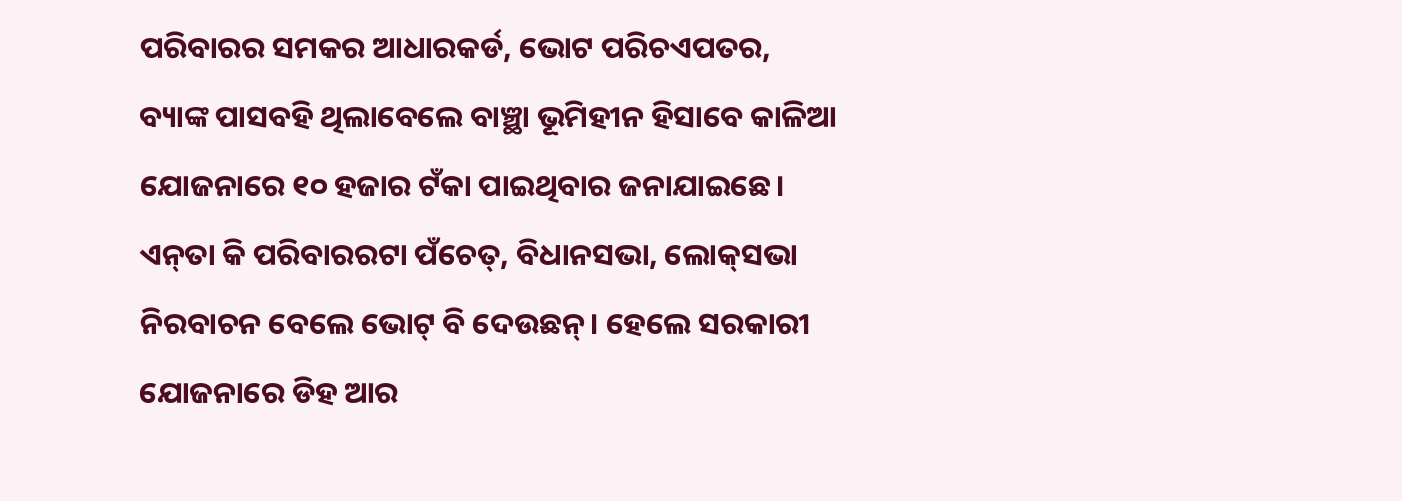ପରିବାରର ସମକର ଆଧାରକର୍ଡ, ଭୋଟ ପରିଚଏପତର, ବ୍ୟାଙ୍କ ପାସବହି ଥିଲାବେଲେ ବାଞ୍ଛା ଭୂମିହୀନ ହିସାବେ କାଳିଆ ଯୋଜନାରେ ୧୦ ହଜାର ଟଁକା ପାଇଥିବାର ଜନାଯାଇଛେ। ଏନ୍‌ତା କି ପରିବାରରଟା ପଁଚେତ୍‌, ବିଧାନସଭା, ଲୋକ୍‌ସଭା ନିରବାଚନ ବେଲେ ଭୋଟ୍‌ ବି ଦେଉଛନ୍‌। ହେଲେ ସରକାରୀ ଯୋଜନାରେ ଡିହ ଆର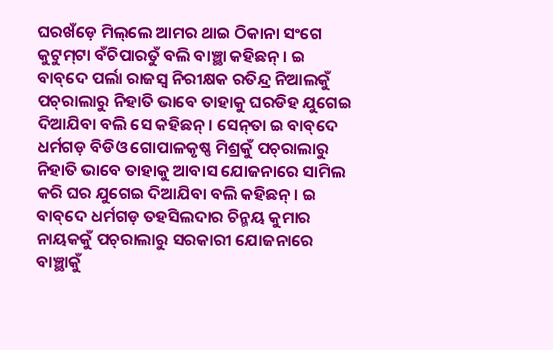ଘରଖଁଡ଼େ ମିଲ୍‌ଲେ ଆମର ଥାଇ ଠିକାନା ସଂଗେ କୁଟୁମ୍‌ଟା ବଁଚିପାରତୁଁ ବଲି ବାଞ୍ଛା କହିଛନ୍‌। ଇ ବାବ୍‌ଦେ ପର୍ଲା ରାଜସ୍ବ ନିରୀକ୍ଷକ ରତିନ୍ଦ୍ର ନିଆଲକୁଁ ପଚ୍‌ରାଲାରୁ ନିହାତି ଭାବେ ତାହାକୁ ଘରଡିହ ଯୁଗେଇ ଦିଆଯିବା ବଲି ସେ କହିଛନ୍‌। ସେନ୍‌ତା ଇ ବାବ୍‌ଦେ ଧର୍ମଗଡ଼ ବିଡିଓ ଗୋପାଳକୃଷ୍ଣ ମିଶ୍ରକୁଁ ପଚ୍‌ରାଲାରୁ ନିହାତି ଭାବେ ତାହାକୁ ଆବାସ ଯୋଜନାରେ ସାମିଲ କରି ଘର ଯୁଗେଇ ଦିଆଯିବା ବଲି କହିଛନ୍‌। ଇ ବାବ୍‌ଦେ ଧର୍ମଗଡ଼ ତହସିଲଦାର ଚିନ୍ମୟ କୁମାର ନାୟକକୁଁ ପଚ୍‌ରାଲାରୁ ସରକାରୀ ଯୋଜନାରେ ବାଞ୍ଛାକୁଁ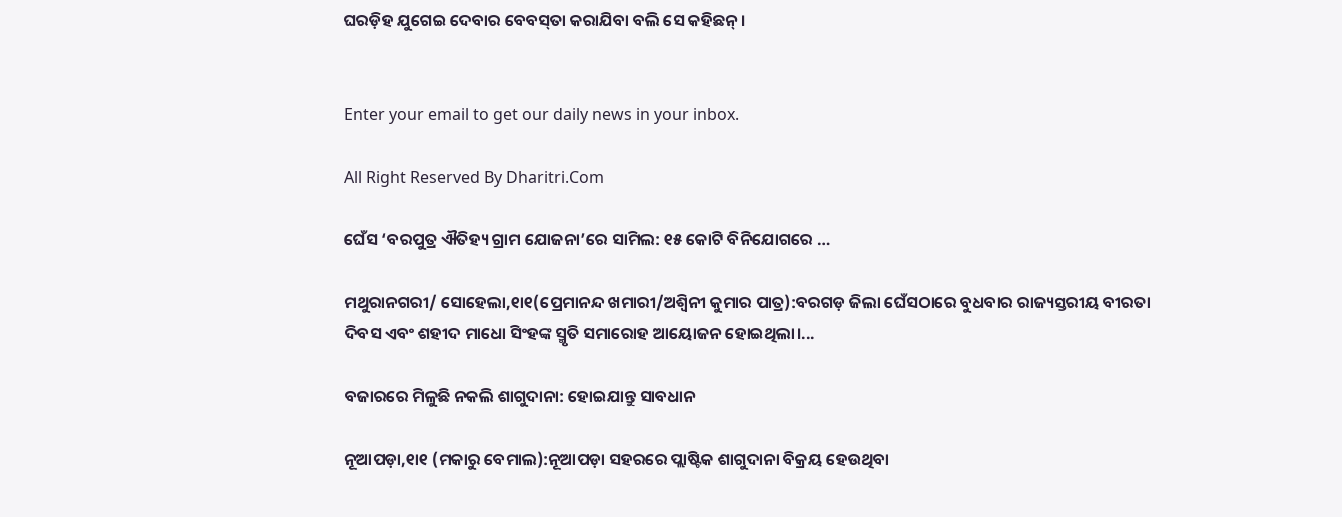ଘରଡ଼ିହ ଯୁଗେଇ ଦେବାର ବେବସ୍‌ତା କରାଯିବା ବଲି ସେ କହିଛନ୍‌।


Enter your email to get our daily news in your inbox.

All Right Reserved By Dharitri.Com

ଘେଁସ ‘ବରପୁତ୍ର ଐତିହ୍ୟ ଗ୍ରାମ ଯୋଜନା’ରେ ସାମିଲ: ୧୫ କୋଟି ବିନିଯୋଗରେ …

ମଥୁରାନଗରୀ/ ସୋହେଲା,୧ା୧(ପ୍ରେମାନନ୍ଦ ଖମାରୀ/ଅଶ୍ୱିନୀ କୁମାର ପାତ୍ର):ବରଗଡ଼ ଜିଲା ଘେଁସଠାରେ ବୁଧବାର ରାଜ୍ୟସ୍ତରୀୟ ବୀରତା ଦିବସ ଏବଂ ଶହୀଦ ମାଧୋ ସିଂହଙ୍କ ସ୍ମୃତି ସମାରୋହ ଆୟୋଜନ ହୋଇଥିଲା।...

ବଜାରରେ ମିଳୁଛି ନକଲି ଶାଗୁଦାନା: ହୋଇଯାନ୍ତୁ ସାବଧାନ

ନୂଆପଡ଼ା,୧ା୧ (ମକାରୁ ବେମାଲ):ନୂଆପଡ଼ା ସହରରେ ପ୍ଲାଷ୍ଟିକ ଶାଗୁଦାନା ବିକ୍ରୟ ହେଉଥିବା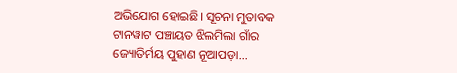ଅଭିଯୋଗ ହୋଇଛି। ସୂଚନା ମୁତାବକ ଟାନୱାଟ ପଞ୍ଚାୟତ ଝିଲମିଲା ଗାଁର ଜ୍ୟୋତିର୍ମୟ ପୁହାଣ ନୂଆପଡ଼ା...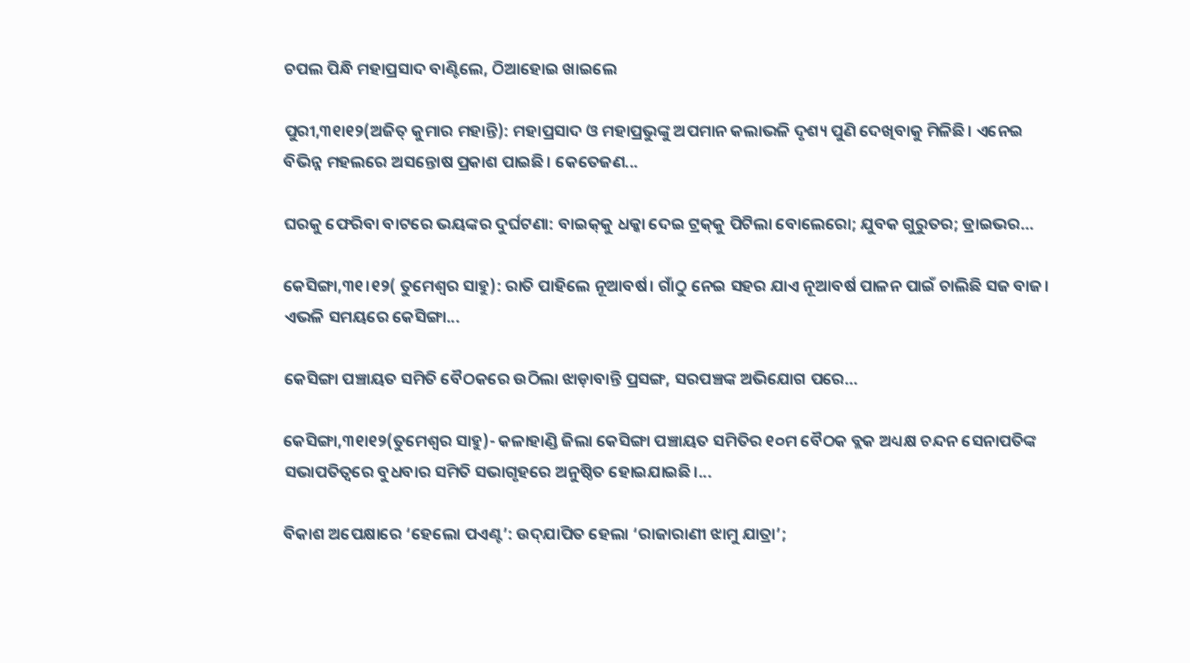ଚପଲ ପିନ୍ଧି ମହାପ୍ରସାଦ ବାଣ୍ଟିଲେ, ଠିଆହୋଇ ଖାଇଲେ

ପୁରୀ,୩୧ା୧୨(ଅଜିତ୍‌ କୁମାର ମହାନ୍ତି): ମହାପ୍ରସାଦ ଓ ମହାପ୍ରଭୁଙ୍କୁ ଅପମାନ କଲାଭଳି ଦୃଶ୍ୟ ପୁଣି ଦେଖିବାକୁ ମିଳିଛି। ଏନେଇ ବିଭିନ୍ନ ମହଲରେ ଅସନ୍ତୋଷ ପ୍ରକାଶ ପାଇଛି। କେତେଜଣ...

ଘରକୁ ଫେରିବା ବାଟରେ ଭୟଙ୍କର ଦୁର୍ଘଟଣା: ବାଇକ୍‌କୁ ଧକ୍କା ଦେଇ ଟ୍ରକ୍‌କୁ ପିଟିଲା ବୋଲେରୋ; ଯୁବକ ଗୁରୁତର; ଡ୍ରାଇଭର…

କେସିଙ୍ଗା,୩୧।୧୨( ତୁମେଶ୍ୱର ସାହୁ): ରାତି ପାହିଲେ ନୂଆବର୍ଷ। ଗାଁଠୁ ନେଇ ସହର ଯାଏ ନୂଆବର୍ଷ ପାଳନ ପାଇଁ ଚାଲିଛି ସଜ ବାଜ। ଏଭଳି ସମୟରେ କେସିଙ୍ଗା...

କେସିଙ୍ଗା ପଞ୍ଚାୟତ ସମିତି ବୈଠକରେ ଉଠିଲା ଝାଡ଼ାବାନ୍ତି ପ୍ରସଙ୍ଗ, ସରପଞ୍ଚଙ୍କ ଅଭିଯୋଗ ପରେ…

କେସିଙ୍ଗା,୩୧ା୧୨(ତୁମେଶ୍ୱର ସାହୁ)- କଳାହାଣ୍ଡି ଜିଲା କେସିଙ୍ଗା ପଞ୍ଚାୟତ ସମିତିର ୧୦ମ ବୈଠକ ବ୍ଲକ ଅଧ୍ୟକ୍ଷ ଚନ୍ଦନ ସେନାପତିଙ୍କ ସଭାପତିତ୍ୱରେ ବୁଧବାର ସମିତି ସଭାଗୃହରେ ଅନୁଷ୍ଠିତ ହୋଇଯାଇଛି।...

ବିକାଶ ଅପେକ୍ଷାରେ ‘ହେଲୋ ପଏଣ୍ଟ’: ଉଦ୍‌ଯାପିତ ହେଲା ‘ରାଜାରାଣୀ ଝାମୁ ଯାତ୍ରା’;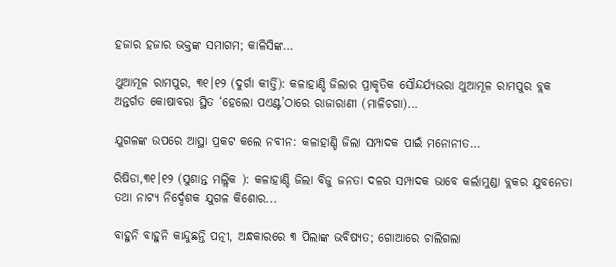ହଜାର ହଜାର ଭକ୍ତଙ୍କ ସମାଗମ; କାଳିସିଙ୍କ…

ଥୁଆମୂଳ ରାମପୁର, ୩୧।୧୨ (ଦୁର୍ଗା କୀର୍ତ୍ତି): କଳାହାଣ୍ଡି ଜିଲାର ପ୍ରାକୃତିକ ସୌନ୍ଦର୍ଯ୍ୟଭରା ଥୁଆମୂଳ ରାମପୁର ବ୍ଲକ ଅନ୍ତର୍ଗତ କୋଷାବରା ସ୍ଥିତ ‘ହେଲୋ ପଏଣ୍ଟ’ଠାରେ ରାଜାରାଣୀ (ମାଳିଚଗା)...

ଯୁଗଳଙ୍କ ଉପରେ ଆସ୍ଥା ପ୍ରକଟ କଲେ ନବୀନ: କଳାହାଣ୍ଡି ଜିଲା ସମ୍ପାଦକ ପାଇଁ ମନୋନୀତ…

ରିଷିଡା,୩୧।୧୨ (ସୁଶାନ୍ତ ମଲ୍ଲିକ ): କଳାହାଣ୍ଡି ଜିଲା ବିଜୁ ଜନତା ଦଳର ସମ୍ପାଦକ ଭାବେ କର୍ଲାମୁଣ୍ଡା ବ୍ଲକର ଯୁବନେତା ତଥା ନାଟ୍ୟ ନିର୍ଦ୍ଦେଶକ ଯୁଗଳ କିଶୋର...

ବାହୁନି ବାହୁନି କାନ୍ଦୁଛନ୍ତି ପତ୍ନୀ, ଅନ୍ଧକାରରେ ୩ ପିଲାଙ୍କ ଭବିଷ୍ୟତ; ଗୋଆରେ ଚାଲିଗଲା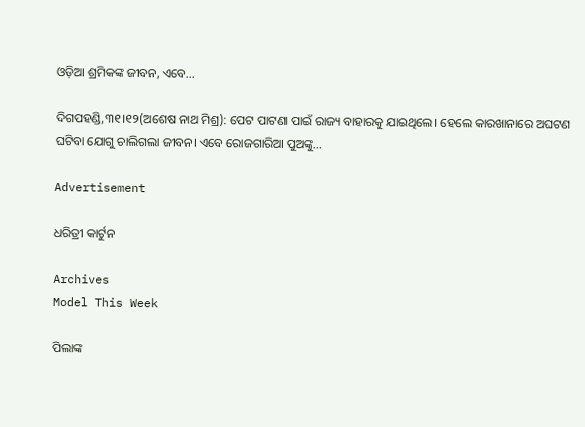ଓଡ଼ିଆ ଶ୍ରମିକଙ୍କ ଜୀବନ, ଏବେ…

ଦିଗପହଣ୍ଡି,୩୧।୧୨(ଅଶେଷ ନାଥ ମିଶ୍ର): ପେଟ ପାଟଣା ପାଇଁ ରାଜ୍ୟ ବାହାରକୁ ଯାଇଥିଲେ। ହେଲେ କାରଖାନାରେ ଅଘଟଣ ଘଟିବା ଯୋଗୁ ଚାଲିଗଲା ଜୀବନ। ଏବେ ରୋଜଗାରିଆ ପୁଅଙ୍କୁ...

Advertisement

ଧରିତ୍ରୀ କାର୍ଟୁନ

Archives
Model This Week

ପିଲାଙ୍କ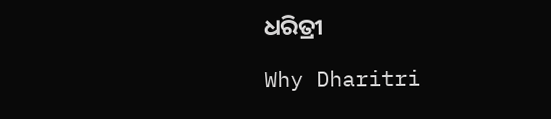ଧରିତ୍ରୀ

Why Dharitri